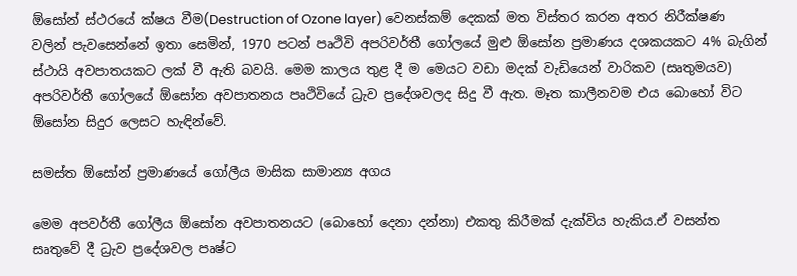ඕසෝන් ස්ථරයේ ක්ෂය වීම(Destruction of Ozone layer) වෙනස්කම් දෙකක් මත විස්තර කරන අතර නිරීක්ෂණ වලින් පැවසෙන්නේ ඉතා සෙමින්, 1970 පටන් පෘථිවි අපරිවර්තී ගෝලයේ මුළු ඕසෝන ප්‍රමාණය දශකයකට 4% බැගින් ස්ථායි අවපාතයකට ලක් වී ඇති බවයි. මෙම කාලය තුළ දී ම මෙයට වඩා මදක් වැඩියෙන් වාරිකව (සෘතුමයව) අපරිවර්තී ගෝලයේ ඕසෝන අවපාතනය පෘථිවියේ ධ්‍රැව ප්‍රදේශවලද සිදු වී ඇත. මෑත කාලීනවම එය බොහෝ විට ඕසෝන සිදුර ලෙසට හැඳින්වේ.

සමස්ත ඕසෝන් ප්‍රමාණයේ ගෝලීය මාසික සාමාන්‍ය අගය

මෙම අපවර්තී ගෝලීය ඕසෝන අවපාතනයට (බොහෝ දෙනා දන්නා) එකතු කිරීමක් දැක්විය හැකිය.ඒ වසන්ත සෘතුවේ දී ධ්‍රැව ප්‍රදේශවල පෘෂ්ට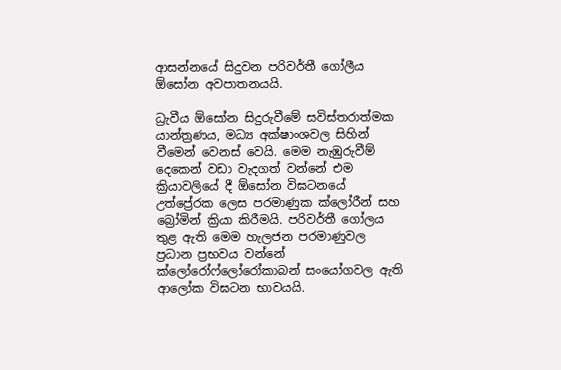ආසන්නයේ සිදුවන පරිවර්තී ගෝලීය ඕසෝන අවපාතනයයි.

ධ්‍රැවීය ඕසෝන සිදුරුවීමේ සවිස්තරාත්මක යාන්ත්‍රණය, මධ්‍ය අක්ෂාංශවල සිහින් වීමෙන් වෙනස් වෙයි. මෙම නැඹුරුවීම් දෙකෙන් වඩා වැදගත් වන්නේ එම ක්‍රියාවලියේ දී ඕසෝන විඝටනයේ උත්ප්‍රේරක ලෙස පරමාණුක ක්ලෝරීන් සහ බ්‍රෝමින් ක්‍රියා කිරීමයි. පරිවර්තී ගෝලය තුළ ඇති මෙම හැලජන පරමාණුවල ප්‍රධාන ප්‍රභවය වන්නේ ක්ලෝරෝෆ්ලෝරෝකාබන් සංයෝගවල ඇති ආලෝක විඝටන භාවයයි.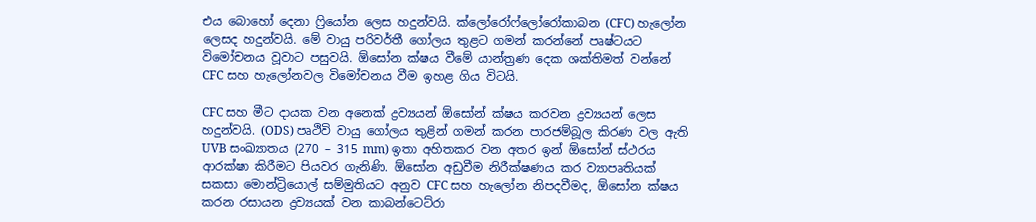එය බොහෝ දෙනා ෆ්‍රියෝන ලෙස හදුන්වයි. ක්ලෝරෝෆ්ලෝරෝකාබන (CFC) හැලෝන ලෙසද හදුන්වයි. මේ වායු පරිවර්තී ගෝලය තුළට ගමන් කරන්නේ පෘෂ්ටයට විමෝචනය වූවාට පසුවයි. ඕසෝන ක්ෂය වීමේ යාන්ත්‍රණ දෙක ශක්තිමත් වන්නේ CFC සහ හැලෝනවල විමෝචනය වීම ඉහළ ගිය විටයි.

CFC සහ මීට දායක වන අනෙක් ද්‍රව්‍යයන් ඕසෝන් ක්ෂය කරවන ද්‍රව්‍යයන් ලෙස හදුන්වයි. (ODS) පෘථිවි වායු ගෝලය තුළින් ගමන් කරන පාරජම්බූල කිරණ වල ඇති UVB සංඛ්‍යාතය (270 – 315 mm) ඉතා අහිතකර වන අතර ඉන් ඕසෝන් ස්ථරය ආරක්ෂා කිරීමට පියවර ගැනිණි. ඕසෝන අඩුවීම නිරීක්ෂණය කර ව්‍යාපෘතියක් සකසා මොන්ට්‍රියොල් සම්මුතියට අනුව CFC සහ හැලෝන නිපදවීමද, ඕසෝන ක්ෂය කරන රසායන ද්‍රව්‍යයක් වන කාබන්ටෙට්රා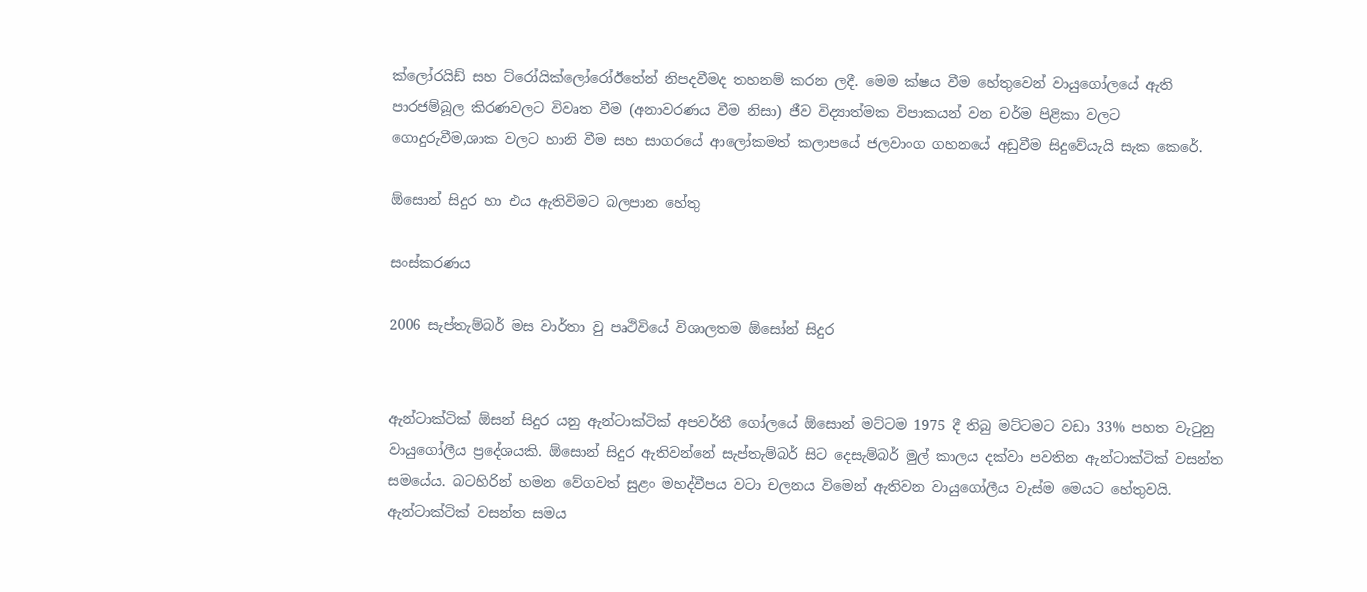ක්ලෝරයිඩ් සහ ට්රෝයික්ලෝරෝඊතේන් නිපදවීමද තහනම් කරන ලදී. මෙම ක්ෂය වීම හේතුවෙන් වායුගෝලයේ ඇති පාරජම්බූල කිරණවලට විවෘත වීම (අනාවරණය වීම නිසා) ජීව විද්‍යාත්මක විපාකයන් වන චර්ම පිළිකා වලට ගොදුරුවීම,ශාක වලට හානි වීම සහ සාගරයේ ආලෝකමත් කලාපයේ ජලවාංග ගහනයේ අඩුවීම සිදුවේයැයි සැක කෙරේ.

ඕසොන් සිදුර හා එය ඇතිවිමට බලපාන හේතු

සංස්කරණය

2006 සැප්තැම්බර් මස වාර්තා වු පෘථිවියේ විශාලතම ඕසෝන් සිදුර


ඇන්ටාක්ටික් ඕසන් සිදුර යනු ඇන්ටාක්ටික් අපවර්තී ගෝලයේ ඕ‍සොන් මට්ටම 1975 දී තිබු මට්ටමට වඩා 33% පහත වැටුනු වායුගෝලීය ප්‍රදේශයකි. ඕසොන් සිදුර ඇතිවන්නේ සැප්තැම්බර් සිට දෙසැම්බර් මුල් කාලය දක්වා පවතින ඇන්ටාක්ටික් වසන්ත සමයේය. බටහිරින් හමන වේගවත් සුළං මහද්වීපය වටා චලනය විමෙන් ඇතිවන වායුගෝලීය වැස්ම මෙයට හේතුවයි. ඇන්ටාක්ටික් වසන්ත සමය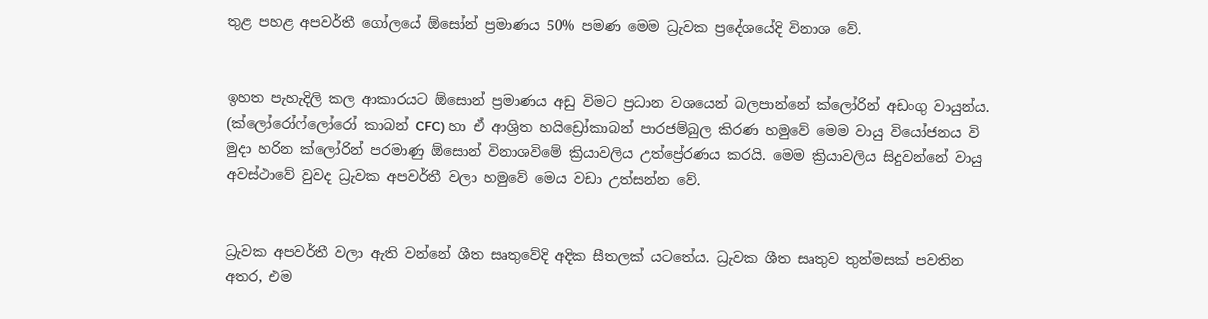තුළ පහළ අපවර්තී ගෝලයේ ‍ඕසෝන් ප්‍රමාණය 50% පමණ මෙම ධ්‍රැවක ප්‍රදේශයේදි විනාශ වේ.


ඉහත පැහැදිලි කල ආකාරයට ඕසොන් ප්‍රමාණය අඩු විමට ප්‍රධාන වශයෙන් බලපාන්නේ ක්ලෝරින් අඩංගු වායුන්ය. (ක්ලෝරෝෆ්ලෝරෝ කාබන් CFC) හා ඒ ආශ්‍රිත හයිඩ්‍රෝකාබන් පාරජම්බුල කිරණ හමුවේ මෙම වායු වියෝජනය වි මුදා හරින ක්ලෝරින් පරමාණු ඕසොන් විනාශවිමේ ක්‍රියාවලිය උත්ප්‍රේරණය කරයි. මෙම ක්‍රියාවලිය සිදුවන්නේ වායු අවස්ථාවේ වුවද ධ්‍රැවක අපවර්තී වලා හමුවේ මෙය වඩා උත්සන්න වේ.


ධ්‍රැවක අපවර්තී වලා ඇති වන්නේ ශීත සෘතුවේදි අදික සීතලක් යටතේය. ධ්‍රැවක ශීත සෘතුව තුන්මසක් පවතින අතර, එම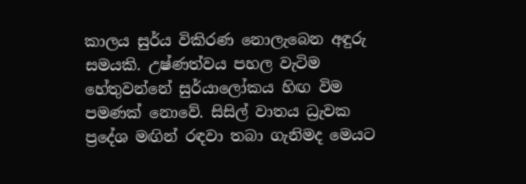කාලය සුර්ය විකිරණ නොලැබෙන අඳුරු සමයකි. උෂ්ණත්වය පහල වැටිම හේතුවන්නේ සුර්යාලෝකය හිඟ විම පමණක් නොවේ. සිසිල් වාතය ධ්‍රැවක ප්‍රදේශ මඟින් රඳවා තබා ගැනිමද මෙයට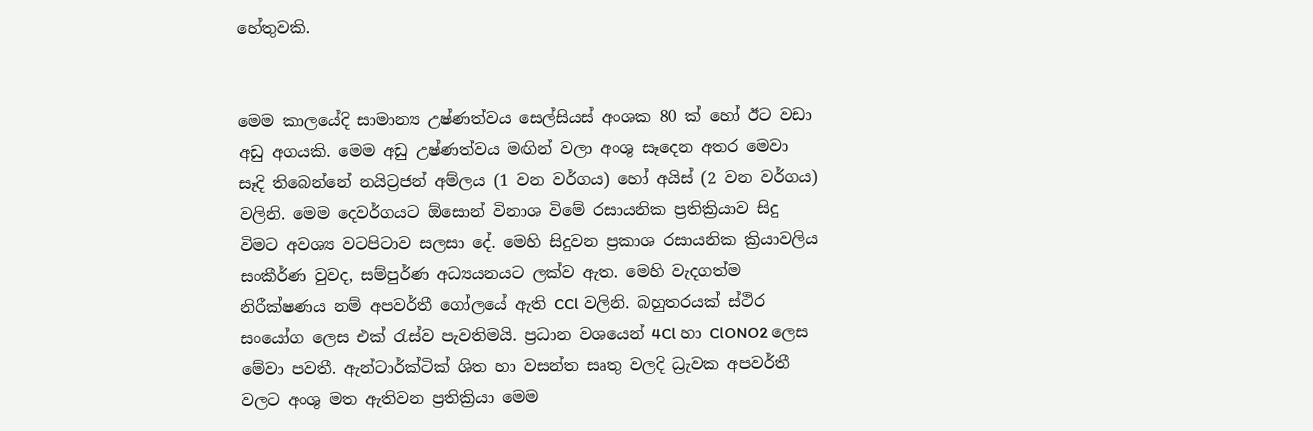හේතුවකි.


මෙම කාලයේදි සාමාන්‍ය උෂ්ණත්වය සෙල්සියස් අංශක 80 ක් හෝ ඊට වඩා අඩු අගයකි. මෙම අඩු උෂ්ණත්වය මඟින් වලා අංශු සෑදෙන අතර මෙවා සෑදි තිබෙන්නේ නයිට්‍රජන් අම්ලය (1 වන වර්ගය) හෝ අයිස් (2 වන වර්ගය) වලිනි. මෙම දෙවර්ගයට ඕසොන් විනාශ විමේ රසායනික ප්‍රතික්‍රියාව සිදු විමට අවශ්‍ය වටපිටාව සලසා දේ. මෙහි සිදුවන ප්‍රකාශ රසායනික ක්‍රියාවලිය සංකීර්ණ වුවද, සම්පුර්ණ අධ්‍යයනයට ලක්ව ඇත. මෙහි වැදගත්ම නිරීක්ෂණය නම් අපවර්තී ගෝලයේ ඇති CCl වලිනි. බහුතරයක් ස්ථිර සංයෝග ලෙස එක් රැස්ව පැවතිමයි. ප්‍රධාන වශයෙන් 4Cl හා ClONO2 ලෙස මේවා පවතී. ඇන්ටාර්ක්ටික් ශිත හා වසන්ත සෘතු වලදි ධ්‍රැවක අපවර්තී වලට අංශු මත ඇතිවන ප්‍රතික්‍රියා මෙම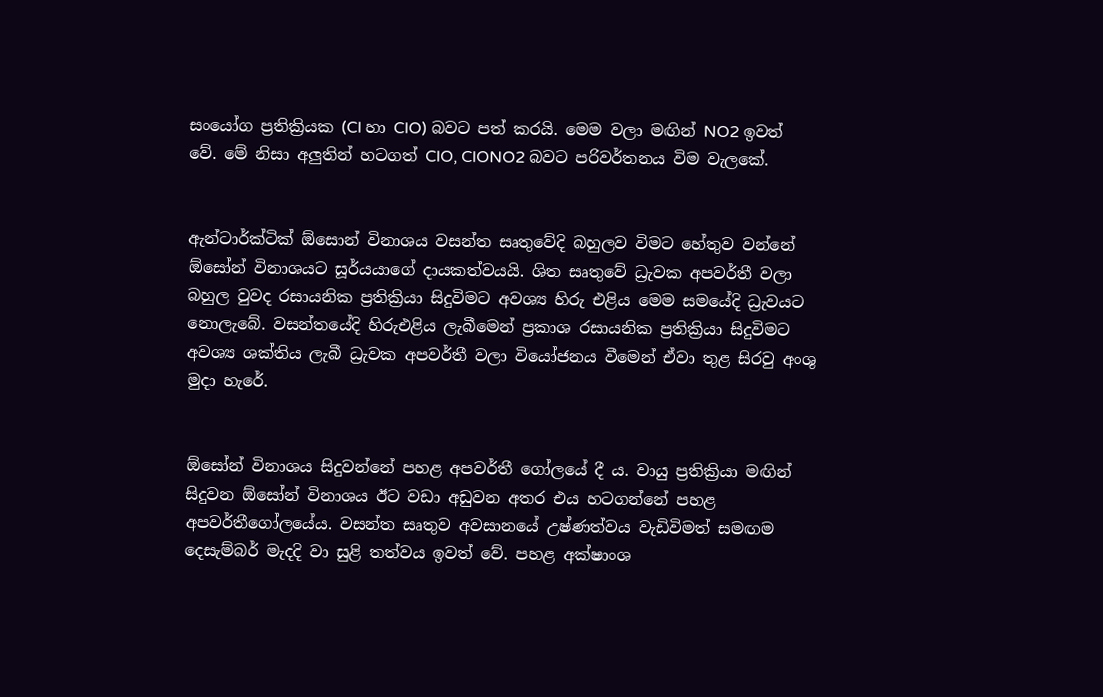සංයෝග ප්‍රතික්‍රියක (Cl හා ClO) බවට පත් කරයි. මෙම වලා මඟින් NO2 ඉවත් වේ. මේ නිසා අලුතින් හටගත් ClO, ClONO2 බවට පරිවර්තනය විම වැලකේ.


ඇන්ටාර්ක්ටික් ඕසොන් විනාශය වසන්ත සෘතුවේදි බහුලව විමට හේතුව වන්නේ ඕසෝන් විනාශයට සූර්යයාගේ දායකත්වයයි. ශිත සෘතුවේ ධ්‍රැවක අපවර්තී වලා බහුල වුවද රසායනික ප්‍රතික්‍රියා සිදුවිමට අවශ්‍ය හිරු එළිය මෙම සමයේදි ධ්‍රැවයට නොලැබේ. වසන්තයේදි හිරුඑළිය ලැබීමෙන් ප්‍රකාශ රසායනික ප්‍රතික්‍රියා සිදුවිමට අවශ්‍ය ශක්තිය ලැබී ධ්‍රැවක අපවර්තී වලා වියෝජනය වීමෙන් ඒවා තුළ සිරවු අංශු මුදා හැරේ.


ඕසෝන් විනාශය සිදුවන්නේ පහළ අපවර්තී ගෝලයේ දී ය. වායු ප්‍රතික්‍රියා මඟින් සිදුවන ඕසෝන් විනාශය ඊට වඩා අඩුවන අතර එය හටගන්නේ පහළ අපවර්තී‍ගෝලයේය. වසන්ත සෘතුව අවසානයේ උෂ්ණත්වය වැඩිවිමත් සමඟම දෙසැම්බර් මැදදි වා සුළි තත්වය ඉවත් වේ. පහළ අක්ෂාංශ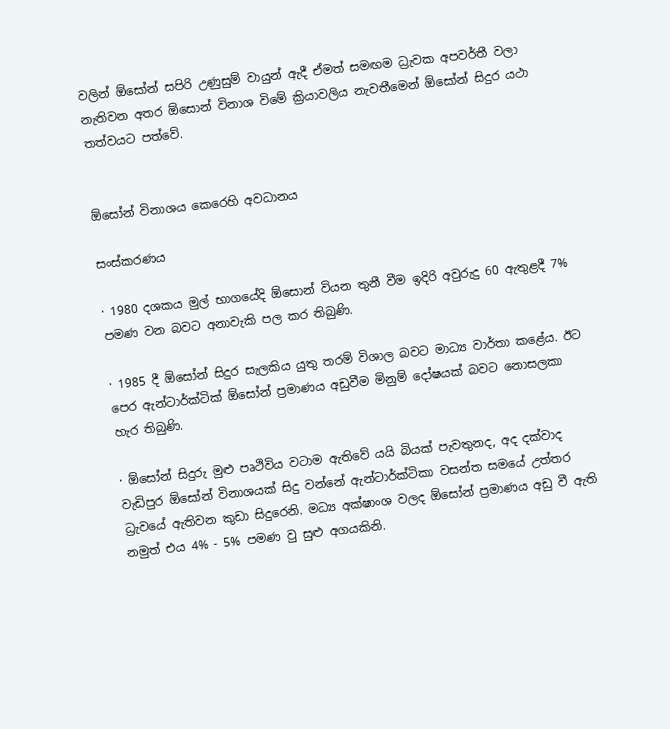වලින් ඕසෝන් සපිරි උණුසුම් වායුන් ඇදී ඒමත් සමඟම ධ්‍රැවක අපවර්තී වලා නැතිවන අතර ඕසොන් විනාශ විමේ ක්‍රියාවලිය නැවතීමෙන් ඕසෝන් සිදුර යථා තත්වයට පත්වේ.


ඕසෝන් විනාශය කෙරෙහි අවධානය

සංස්කරණය

· 1980 දශකය මුල් භාගයේදි ඕසොන් වියන තුනී වීම ඉදිරි අවුරුදු 60 ඇතුළදී 7% පමණ වන බවට අනාවැකි පල කර තිබුණි.

· 1985 දී ඕසෝන් සිදුර සැලකිය යුතු තරම් විශාල බවට මාධ්‍ය වාර්තා කළේය. ඊට පෙර ඇන්ටාර්ක්ටික් ඕසෝන් ප්‍රමාණය අඩුවීම මිනුම් දෝෂයක් බවට නොසලකා හැර තිබුණි.

· ඕ‍සෝන් සිදුරු මුළු පෘථිවිය වටාම ඇතිවේ යයි බියක් පැවතුනද, අද දක්වාද වැඩිපුර ඕසෝන් විනාශයක් සිදු වන්නේ ඇන්ටාර්ක්ටිකා වසන්ත සමයේ උත්තර ධ්‍රැවයේ ඇතිවන කුඩා සිදුරෙනි. මධ්‍ය අක්ෂාංශ වලද ඕසෝන් ප්‍රමාණය අඩු වී ඇති නමුත් එය 4% - 5% පමණ වු සුළු අගයකිනි.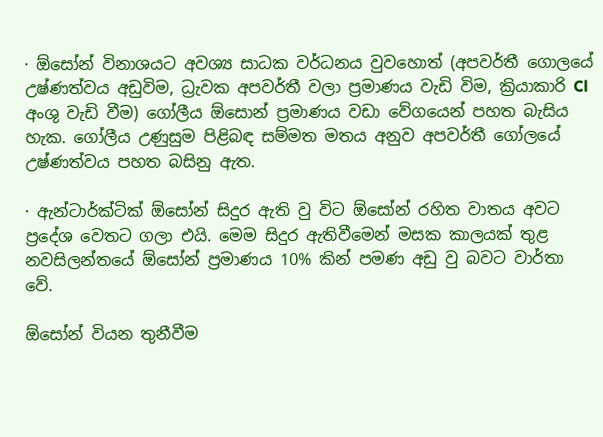· ඕසෝන් විනාශයට අවශ්‍ය සාධක වර්ධනය වුවහොත් (අපවර්තී ගොලයේ උෂ්ණත්වය අඩුවිම, ධ්‍රැවක අපවර්තී වලා ප්‍රමාණය වැඩි විම, ක්‍රියාකාරි Cl අංශු වැඩි වීම) ගෝලීය ඕසොන් ප්‍රමාණය වඩා වේගයෙන් පහත බැසිය හැක. ගෝලීය උණුසුම පිළිබඳ සම්මත මතය අනුව අපවර්තී ගෝලයේ උෂ්ණත්වය පහත බසිනු ඇත.

· ඇන්ටාර්ක්ටික් ඕසෝන් සිදුර ඇති වු විට ඕසෝන් රහිත වාතය අවට ප්‍රදේශ වෙතට ගලා එයි. මෙම සිදුර ඇතිවීමෙන් මසක කාලයක් තුළ නවසිලන්තයේ ඕසෝන් ප්‍රමාණය 10% කින් පමණ අඩු වු බවට වාර්තා වේ.

ඕසෝන් වියන තුනීවීම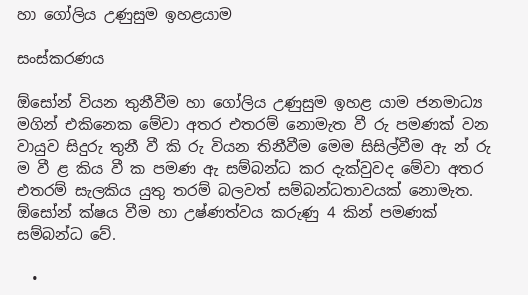හා ගෝලිය උණුසුම ඉහළයාම

සංස්කරණය

ඕසෝන් වියන තුනීවීම හා ගෝලිය උණුසුම ඉහළ යාම ජනමාධ්‍ය මගින් එකිනෙක මේවා අතර එතරම් නොමැත වී රු පමණක් වන වායුව සිදුරු තුනී වී කි රු වියන තිනීවීම මෙම සිසිල්වීම ඇ න් රු ම වී ළ කිය වී ක පමණ ඇ සම්බන්ධ කර දැක්වුවද මේවා අතර එතරම් සැලකිය යුතු තරම් බලවත් සම්බන්ධතාවයක් නොමැත. ඕසෝන් ක්ෂය වීම හා උෂ්ණත්වය කරුණු 4 කින් පමණක් සම්බන්ධ වේ.

  •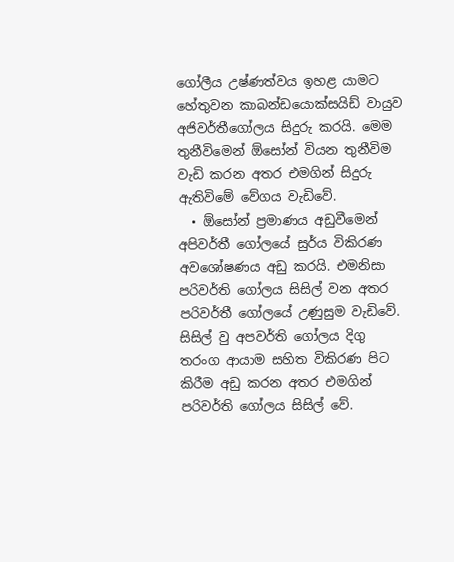ගෝලීය උෂ්ණත්වය ඉහළ යාමට හේතුවන කාබන්ඩයොක්සයිඩ් වායුව අජිවර්තීගෝලය සිදුරු කරයි. මෙම තුනීවිමෙන් ඕසෝන් වියන තුනීවිම වැඩි කරන අතර එමගින් සිදුරු ඇතිවිමේ වේගය වැඩිවේ.
  • ඕසෝන් ප්‍රමාණය අඩුවීමෙන් අපිවර්තී ගෝලයේ සුර්ය විකිරණ අවශෝෂණය අඩු කරයි. එමනිසා පරිවර්ති ගෝලය සිසිල් වන අතර පරිවර්තී ගෝලයේ උණුසුම වැඩිවේ. සිසිල් වු අපවර්ති ගෝලය දිගු තරංග ආයාම සහිත විකිරණ පිට කිරීම අඩු කරන අතර එමගින් පරිවර්ති ගෝලය සිසිල් වේ.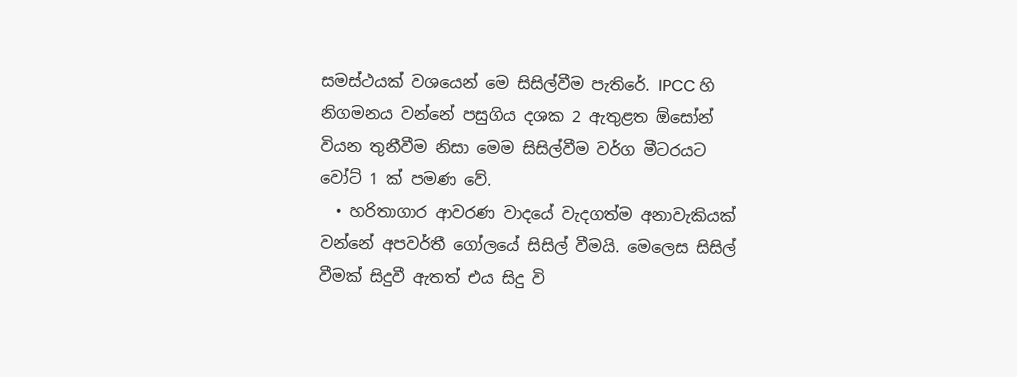සමස්ථයක් වශයෙන් මෙ සිසිල්වීම පැතිරේ. IPCC හි නිගමනය වන්නේ පසුගිය දශක 2 ඇතුළත ඕසෝන් වියන තුනීවීම නිසා මෙම සිසිල්වීම වර්ග මීටරයට වෝට් 1 ක් පමණ වේ.
  • හරිතාගාර ආවරණ වාදයේ වැදගත්ම අනාවැකියක් වන්නේ අපවර්තී ගෝලයේ සිසිල් වීමයි. මෙලෙස සිසිල් වීමක් සිදුවී ඇතත් එය සිදු වි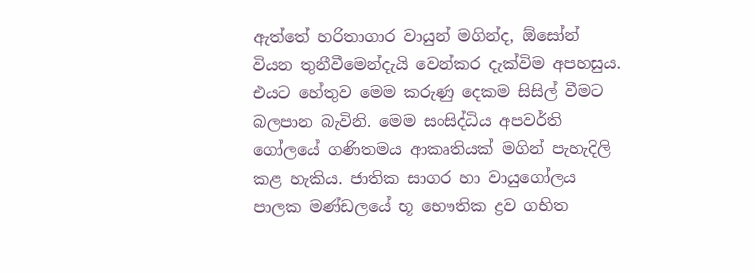ඇත්තේ හරිතාගාර වායුන් මගින්ද, ඕසෝන් වියන තුනීවීමෙන්දැයි වෙන්කර දැක්විම අපහසුය. එයට හේතුව මෙම කරුණු දෙකම සිසිල් වීමට බලපාන බැවිනි. මෙම සංසිද්ධිය අපවර්ති ගෝලයේ ගණිතමය ආකෘතියක් මගින් පැහැදිලි කළ හැකිය. ජාතික සාගර හා වායුගෝලය පාලක මණ්ඩලයේ භූ භෞතික ද්‍රව ගභිත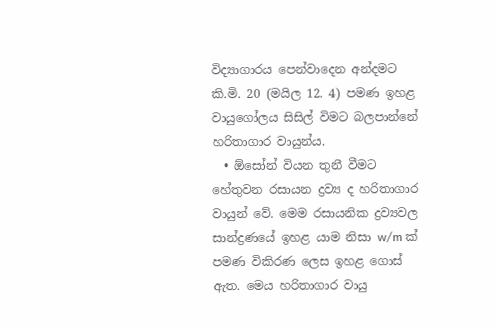විද්‍යාගාරය පෙන්වාදෙන අන්දමට කි.මි. 20 (මයිල 12. 4) පමණ ඉහළ වායුගෝලය සිසිල් විමට බලපාන්නේ හරිතාගාර වායුන්ය.
  • ඕසෝන් වියන තුනී වීමට හේතුවන රසායන ද්‍රව්‍ය ද හරිතාගාර වායුන් වේ. මෙම රසායනික ද්‍රව්‍යවල සාන්ද්‍රණයේ ඉහළ යාම නිසා w/m ක් පමණ විකිරණ ලෙස ඉහළ ගොස් ඇත. මෙය හරිතාගාර වායු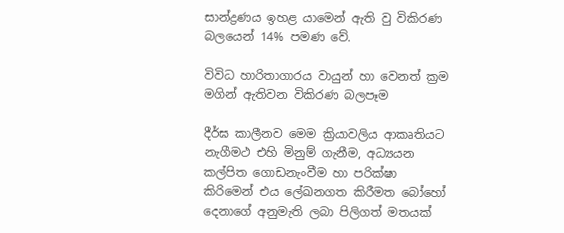සාන්ද්‍රණය ඉහළ යාමෙන් ඇති වු විකිරණ බලයෙන් 14% පමණ වේ.

විවිධ හාරිතාගාරය වායුන් හා වෙනත් ක්‍රම මගින් ඇතිවන විකිරණ බලපෑම

දීර්ඝ කාලීනව මෙම ක්‍රියාවලිය ආකෘතියට නැගීමථ එහි මිනුම් ගැනීම, අධ්‍යයන කල්පිත ගොඩනැංවීම හා පරික්ෂා කිරිමෙන් එය ලේඛනගත කිරීමත බෝහෝ දෙනාගේ අනුමැති ලබා පිලිගත් මතයක්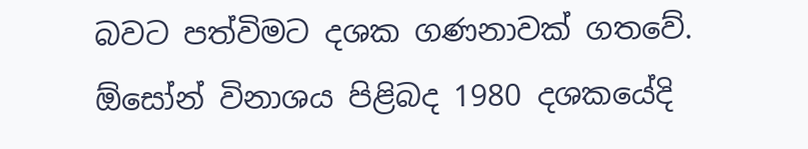බවට පත්විමට දශක ගණනාවක් ගතවේ. ඕසෝන් විනාශය පිළිබද 1980 දශකයේදි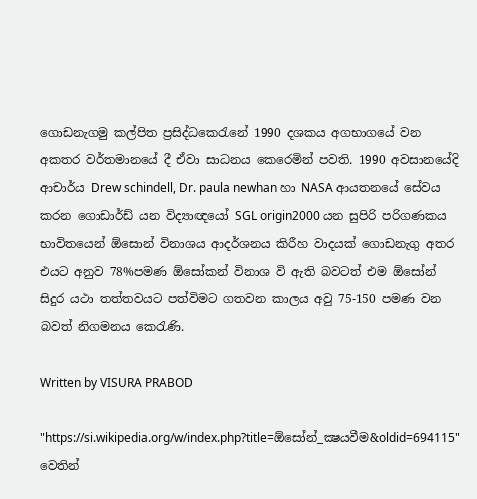ගොඩනැගමු කල්පිත ප්‍රසිද්ධකෙරැනේ 1990 දශකය අගභාගයේ වන අකතර වර්තමානයේ දී ඒවා සාධනය කෙරෙමින් පවති. 1990 අවසානයේදි ආචාර්ය Drew schindell, Dr. paula newhan හා NASA ආයතනයේ සේවය කරන ගොඩාර්ඩ් යන විද්‍යාඥයෝ SGL origin2000 යන සුපිරි පරිගණකය භාවිතයෙන් ඕසොන් විනාශය ආදර්ශනය කිරීහ වාදයක් ගොඩනැගු අතර එයට අනුව 78%පමණ ඕසෝකන් විනාශ වි ඇති බවටත් එම ඕසෝන් සිදුර යථා තත්තවයට පත්විමට ගතවන කාලය අවු 75-150 පමණ වන බවත් නිගමනය කෙරැණි.

Written by VISURA PRABOD

"https://si.wikipedia.org/w/index.php?title=ඕසෝන්_ක්‍ෂයවීම&oldid=694115" වෙතින්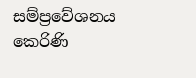සම්ප්‍රවේශනය කෙරිණි